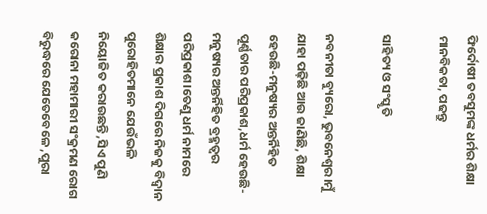ଫିର୍ଦୋଷୀ ତବସୁମଙ୍କ ଧର୍ମର ଶିକ୍ଷା ମାନବିକତା, ପଢନ୍ତୁ

ସାହିତ୍ୟ ଓ ସଂସ୍କୃତି

ନବନୀତା ବ୍ୟୁରୋ, ଭୁବନେଶ୍ୱର।ମୁଁ ଯାହା ପଢ଼ିଛି ଆଉ ଜାଣିଛି, ଶିକ୍ଷା ହେଉଛି-ମନୁଷ୍ୟର ଅନ୍ତର୍ନିହିତ ପୂର୍ଣ୍ଣତାର ପରିପ୍ରକାଶ,ଧର୍ମ ହେଉଛି-ମନୁଷ୍ୟର ଅନ୍ତର୍ନିହିତ ବ୍ରହ୍ମତ୍ୱର ପରିପ୍ରକାଶ।ତେଣୁ ଧର୍ମ ନାମରେ ଶିକ୍ଷାର ପ୍ରକାଶ ଦିଗରେ ନିଜକୁ ବିଦ୍ୱାନ ପୁରୋହିତମାନେ ଯେଉଁଭଳି ନିୟୋଜିତ କରାଉଛନ୍ତି ,ସିଏ ପୁଣି କରୋନା ମହାମାରୀ ସଂକ୍ରମଣ ରୋଗ ବିରୁଦ୍ଧରେ ଯେତେବେଳେ ,ପୁରା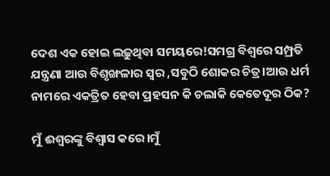ଦେଶ ଏକ ହୋଇ ଲଢ଼ୁଥିବା ସମୟରେ!ସମଗ୍ର ବିଶ୍ୱରେ ସମ୍ପ୍ରତି ଯନ୍ତ୍ରଣା ଆଉ ବିଶୃଙ୍ଖଳାର ସ୍ୱର ,ସବୁଠି ଶୋକର ଚିତ୍ର।ଆଉ ଧର୍ମ ନାମରେ ଏକତ୍ରିତ ହେବା ପ୍ରହସନ କି ଚଲାକି କେତେଦୂର ଠିକ?

ମୁଁ ଈଶ୍ୱରଙ୍କୁ ବିଶ୍ୱାସ କରେ।ମୁଁ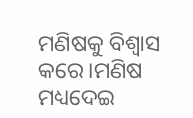ମଣିଷକୁ ବିଶ୍ୱାସ କରେ।ମଣିଷ ମଧ୍ୟଦେଇ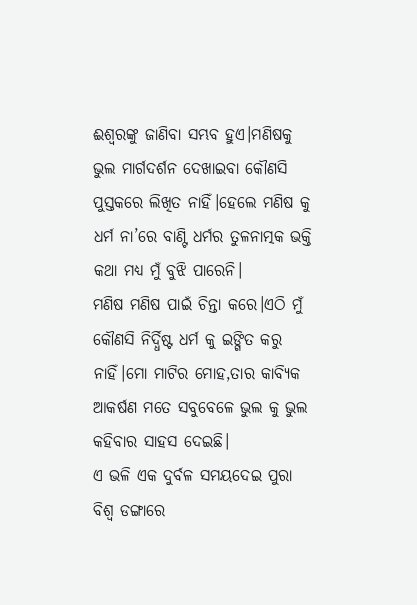ଈଶ୍ୱରଙ୍କୁ ଜାଣିବା ସମ୍ଭବ ହୁଏ।ମଣିଷକୁ ଭୁଲ ମାର୍ଗଦର୍ଶନ ଦେଖାଇବା କୌଣସି ପୁସ୍ତକରେ ଲିଖିତ ନାହିଁ।ହେଲେ ମଣିଷ କୁ ଧର୍ମ ନା’ରେ ବାଣ୍ଟି ଧର୍ମର ତୁଳନାତ୍ମକ ଭକ୍ତି କଥା ମଧ୍ୟ ମୁଁ ବୁଝି ପାରେନି।
ମଣିଷ ମଣିଷ ପାଇଁ ଚିନ୍ତା କରେ।ଏଠି ମୁଁ କୌଣସି ନିର୍ଦ୍ଧିଷ୍ଟ ଧର୍ମ କୁ ଇଙ୍ଗିତ କରୁ ନାହିଁ।ମୋ ମାଟିର ମୋହ,ତାର କାବ୍ୟିକ ଆକର୍ଷଣ ମତେ ସବୁବେଳେ ଭୁଲ କୁ ଭୁଲ କହିବାର ସାହସ ଦେଇଛି।
ଏ ଭଳି ଏକ ଦୁର୍ବଳ ସମୟଦେଇ ପୁରା ବିଶ୍ୱ ଡଙ୍ଗାରେ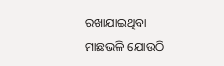ରଖାଯାଇଥିବା ମାଛଭଳି ଯୋଉଠି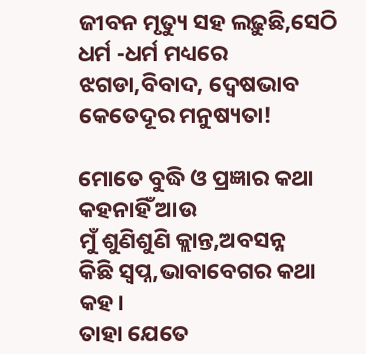ଜୀବନ ମୃତ୍ୟୁ ସହ ଲଢ଼ୁଛି,ସେଠି ଧର୍ମ -ଧର୍ମ ମଧ୍ୟରେ ଝଗଡା,ବିବାଦ, ଦ୍ଵେଷଭାବ କେତେଦୂର ମନୁଷ୍ୟତା!

ମୋତେ ବୁଦ୍ଧି ଓ ପ୍ରଜ୍ଞାର କଥା
କହନାହିଁ ଆଉ
ମୁଁ ଶୁଣିଶୁଣି କ୍ଲାନ୍ତ,ଅବସନ୍ନ
କିଛି ସ୍ୱପ୍ନ,ଭାବାବେଗର କଥା କହ।
ତାହା ଯେତେ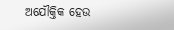ଅଯୌକ୍ତିକ ହେଉ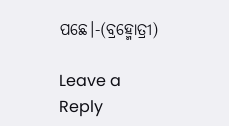ପଛେ।-(ବ୍ରହ୍ମୋତ୍ରୀ)

Leave a Reply